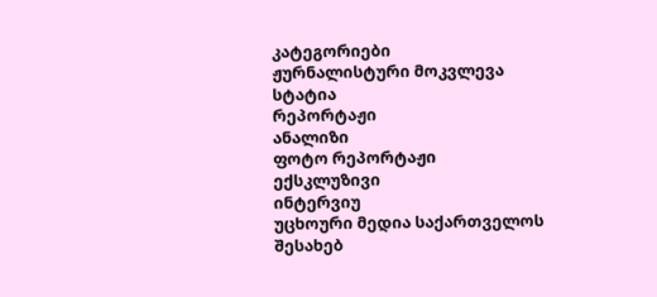კატეგორიები
ჟურნალისტური მოკვლევა
სტატია
რეპორტაჟი
ანალიზი
ფოტო რეპორტაჟი
ექსკლუზივი
ინტერვიუ
უცხოური მედია საქართველოს შესახებ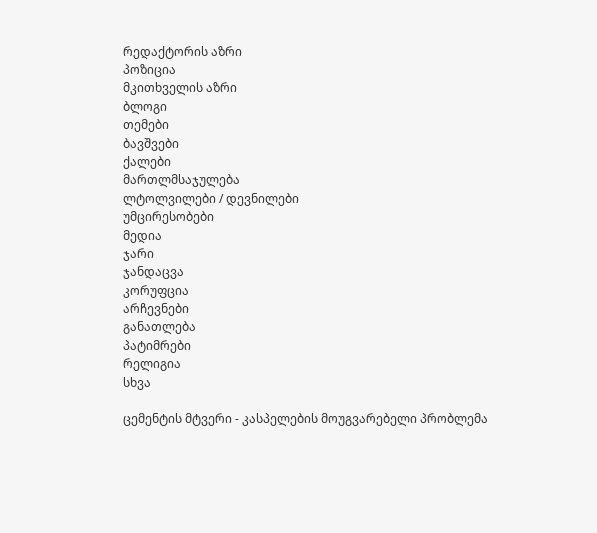რედაქტორის აზრი
პოზიცია
მკითხველის აზრი
ბლოგი
თემები
ბავშვები
ქალები
მართლმსაჯულება
ლტოლვილები / დევნილები
უმცირესობები
მედია
ჯარი
ჯანდაცვა
კორუფცია
არჩევნები
განათლება
პატიმრები
რელიგია
სხვა

ცემენტის მტვერი - კასპელების მოუგვარებელი პრობლემა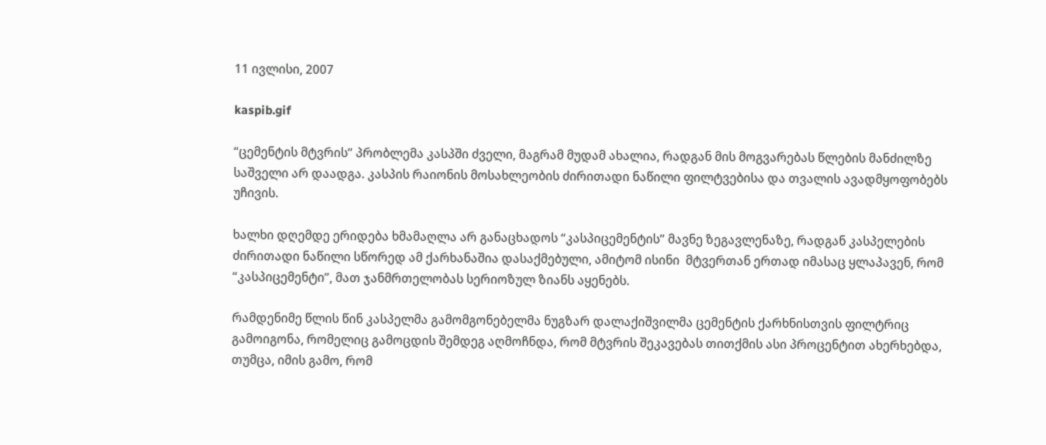11 ივლისი, 2007

kaspib.gif

“ცემენტის მტვრის” პრობლემა კასპში ძველი, მაგრამ მუდამ ახალია, რადგან მის მოგვარებას წლების მანძილზე საშველი არ დაადგა. კასპის რაიონის მოსახლეობის ძირითადი ნაწილი ფილტვებისა და თვალის ავადმყოფობებს უჩივის.

ხალხი დღემდე ერიდება ხმამაღლა არ განაცხადოს “კასპიცემენტის” მავნე ზეგავლენაზე, რადგან კასპელების ძირითადი ნაწილი სწორედ ამ ქარხანაშია დასაქმებული, ამიტომ ისინი  მტვერთან ერთად იმასაც ყლაპავენ, რომ “კასპიცემენტი”, მათ ჯანმრთელობას სერიოზულ ზიანს აყენებს.

რამდენიმე წლის წინ კასპელმა გამომგონებელმა ნუგზარ დალაქიშვილმა ცემენტის ქარხნისთვის ფილტრიც გამოიგონა, რომელიც გამოცდის შემდეგ აღმოჩნდა, რომ მტვრის შეკავებას თითქმის ასი პროცენტით ახერხებდა, თუმცა, იმის გამო, რომ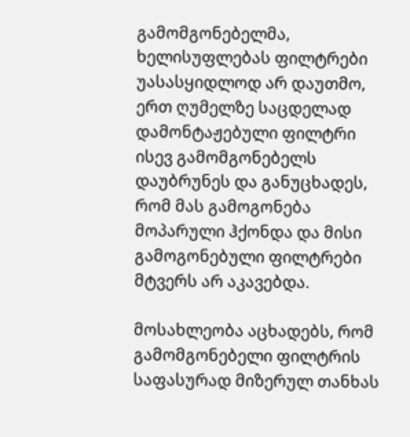გამომგონებელმა, ხელისუფლებას ფილტრები უასასყიდლოდ არ დაუთმო, ერთ ღუმელზე საცდელად დამონტაჟებული ფილტრი ისევ გამომგონებელს დაუბრუნეს და განუცხადეს, რომ მას გამოგონება მოპარული ჰქონდა და მისი გამოგონებული ფილტრები მტვერს არ აკავებდა.

მოსახლეობა აცხადებს, რომ გამომგონებელი ფილტრის საფასურად მიზერულ თანხას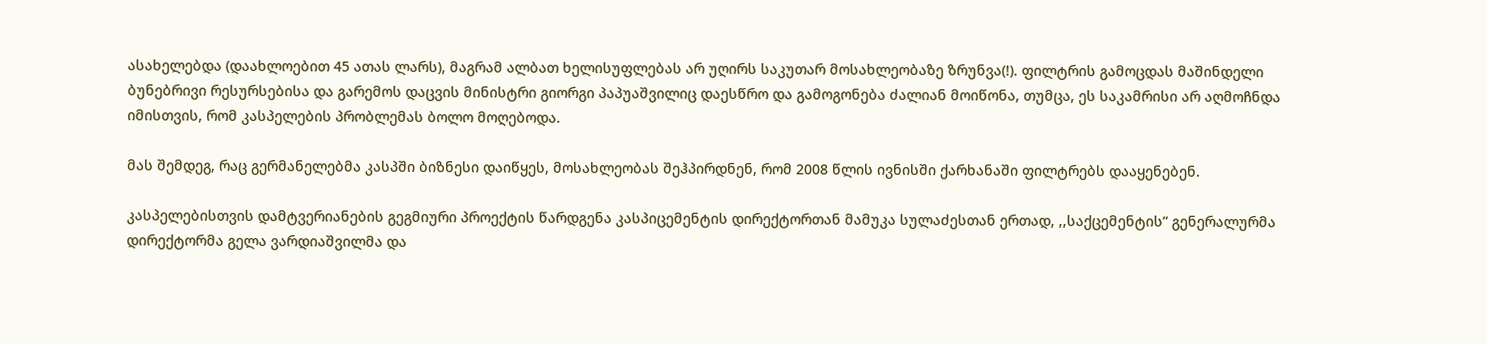ასახელებდა (დაახლოებით 45 ათას ლარს), მაგრამ ალბათ ხელისუფლებას არ უღირს საკუთარ მოსახლეობაზე ზრუნვა(!). ფილტრის გამოცდას მაშინდელი ბუნებრივი რესურსებისა და გარემოს დაცვის მინისტრი გიორგი პაპუაშვილიც დაესწრო და გამოგონება ძალიან მოიწონა, თუმცა, ეს საკამრისი არ აღმოჩნდა იმისთვის, რომ კასპელების პრობლემას ბოლო მოღებოდა.

მას შემდეგ, რაც გერმანელებმა კასპში ბიზნესი დაიწყეს, მოსახლეობას შეჰპირდნენ, რომ 2008 წლის ივნისში ქარხანაში ფილტრებს დააყენებენ.

კასპელებისთვის დამტვერიანების გეგმიური პროექტის წარდგენა კასპიცემენტის დირექტორთან მამუკა სულაძესთან ერთად, ,,საქცემენტის” გენერალურმა დირექტორმა გელა ვარდიაშვილმა და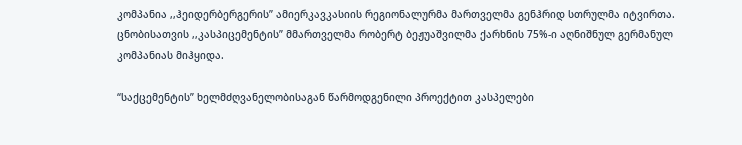კომპანია ,,ჰეიდერბერგერის’’ ამიერკავკასიის რეგიონალურმა მართველმა გენჰრიდ სთრულმა იტვირთა. ცნობისათვის ,,კასპიცემენტის” მმართველმა რობერტ ბეჟუაშვილმა ქარხნის 75%-ი აღნიშნულ გერმანულ კომპანიას მიჰყიდა.

“საქცემენტის” ხელმძღვანელობისაგან წარმოდგენილი პროექტით კასპელები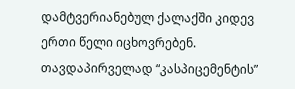დამტვერიანებულ ქალაქში კიდევ ერთი წელი იცხოვრებენ. თავდაპირველად “კასპიცემენტის”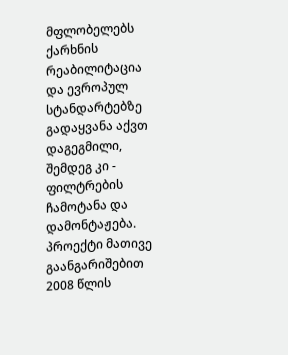მფლობელებს ქარხნის რეაბილიტაცია და ევროპულ სტანდარტებზე გადაყვანა აქვთ დაგეგმილი, შემდეგ კი - ფილტრების ჩამოტანა და დამონტაჟება. პროექტი მათივე გაანგარიშებით 2008 წლის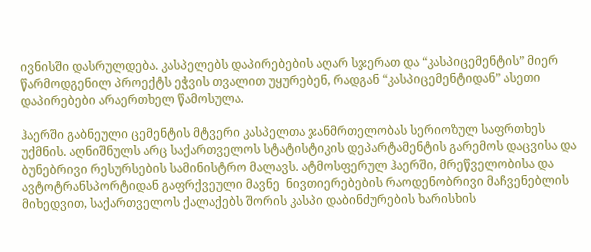ივნისში დასრულდება. კასპელებს დაპირებების აღარ სჯერათ და “კასპიცემენტის” მიერ წარმოდგენილ პროექტს ეჭვის თვალით უყურებენ, რადგან “კასპიცემენტიდან” ასეთი დაპირებები არაერთხელ წამოსულა.

ჰაერში გაბნეული ცემენტის მტვერი კასპელთა ჯანმრთელობას სერიოზულ საფრთხეს უქმნის. აღნიშნულს არც საქართველოს სტატისტიკის დეპარტამენტის გარემოს დაცვისა და ბუნებრივი რესურსების სამინისტრო მალავს. ატმოსფერულ ჰაერში, მრეწველობისა და ავტოტრანსპორტიდან გაფრქვეული მავნე  ნივთიერებების რაოდენობრივი მაჩვენებლის მიხედვით, საქართველოს ქალაქებს შორის კასპი დაბინძურების ხარისხის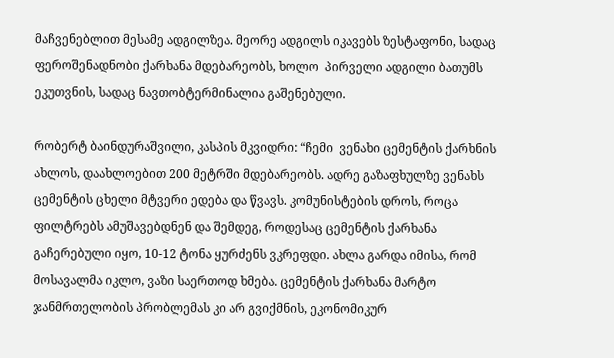მაჩვენებლით მესამე ადგილზეა. მეორე ადგილს იკავებს ზესტაფონი, სადაც ფეროშენადნობი ქარხანა მდებარეობს, ხოლო  პირველი ადგილი ბათუმს ეკუთვნის, სადაც ნავთობტერმინალია გაშენებული.

რობერტ ბაინდურაშვილი, კასპის მკვიდრი: “ჩემი  ვენახი ცემენტის ქარხნის ახლოს, დაახლოებით 200 მეტრში მდებარეობს. ადრე გაზაფხულზე ვენახს ცემენტის ცხელი მტვერი ედება და წვავს. კომუნისტების დროს, როცა ფილტრებს ამუშავებდნენ და შემდეგ, როდესაც ცემენტის ქარხანა გაჩერებული იყო, 10-12 ტონა ყურძენს ვკრეფდი. ახლა გარდა იმისა, რომ მოსავალმა იკლო, ვაზი საერთოდ ხმება. ცემენტის ქარხანა მარტო ჯანმრთელობის პრობლემას კი არ გვიქმნის, ეკონომიკურ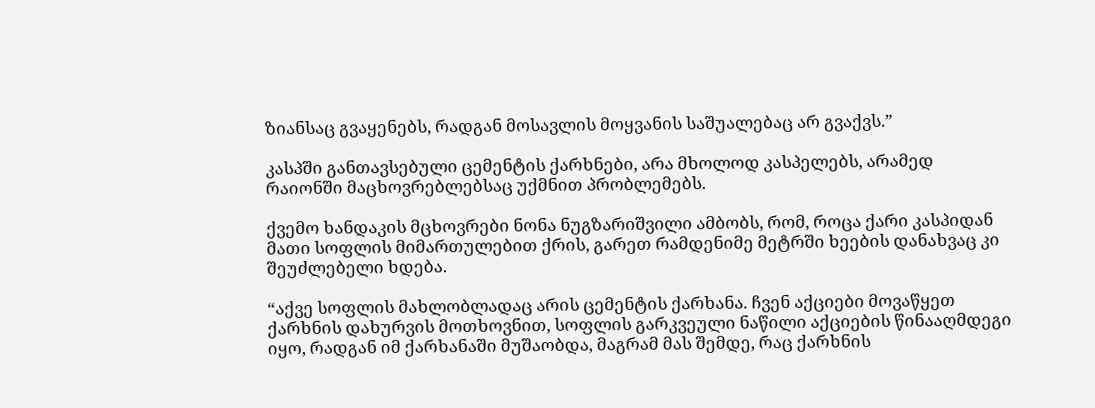ზიანსაც გვაყენებს, რადგან მოსავლის მოყვანის საშუალებაც არ გვაქვს.”

კასპში განთავსებული ცემენტის ქარხნები, არა მხოლოდ კასპელებს, არამედ რაიონში მაცხოვრებლებსაც უქმნით პრობლემებს.

ქვემო ხანდაკის მცხოვრები ნონა ნუგზარიშვილი ამბობს, რომ, როცა ქარი კასპიდან მათი სოფლის მიმართულებით ქრის, გარეთ რამდენიმე მეტრში ხეების დანახვაც კი შეუძლებელი ხდება.

“აქვე სოფლის მახლობლადაც არის ცემენტის ქარხანა. ჩვენ აქციები მოვაწყეთ ქარხნის დახურვის მოთხოვნით, სოფლის გარკვეული ნაწილი აქციების წინააღმდეგი იყო, რადგან იმ ქარხანაში მუშაობდა, მაგრამ მას შემდე, რაც ქარხნის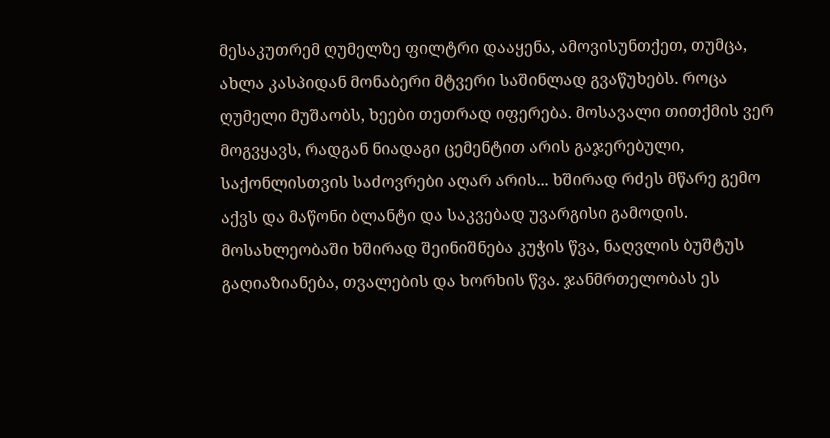მესაკუთრემ ღუმელზე ფილტრი დააყენა, ამოვისუნთქეთ, თუმცა, ახლა კასპიდან მონაბერი მტვერი საშინლად გვაწუხებს. როცა ღუმელი მუშაობს, ხეები თეთრად იფერება. მოსავალი თითქმის ვერ მოგვყავს, რადგან ნიადაგი ცემენტით არის გაჯერებული, საქონლისთვის საძოვრები აღარ არის... ხშირად რძეს მწარე გემო აქვს და მაწონი ბლანტი და საკვებად უვარგისი გამოდის. მოსახლეობაში ხშირად შეინიშნება კუჭის წვა, ნაღვლის ბუშტუს გაღიაზიანება, თვალების და ხორხის წვა. ჯანმრთელობას ეს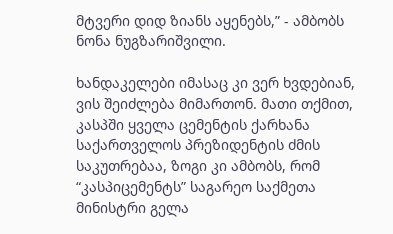მტვერი დიდ ზიანს აყენებს,” - ამბობს ნონა ნუგზარიშვილი.

ხანდაკელები იმასაც კი ვერ ხვდებიან, ვის შეიძლება მიმართონ. მათი თქმით, კასპში ყველა ცემენტის ქარხანა საქართველოს პრეზიდენტის ძმის საკუთრებაა, ზოგი კი ამბობს, რომ “კასპიცემენტს” საგარეო საქმეთა მინისტრი გელა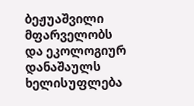ბეჟუაშვილი მფარველობს და ეკოლოგიურ დანაშაულს ხელისუფლება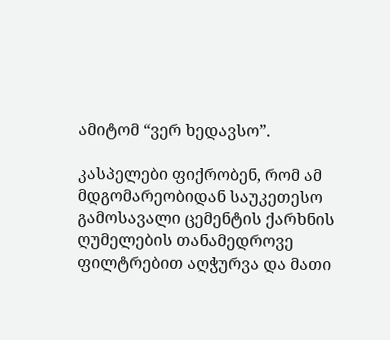ამიტომ “ვერ ხედავსო”.

კასპელები ფიქრობენ, რომ ამ მდგომარეობიდან საუკეთესო გამოსავალი ცემენტის ქარხნის ღუმელების თანამედროვე ფილტრებით აღჭურვა და მათი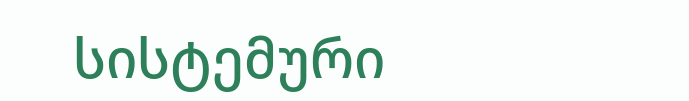სისტემური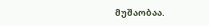მუშაობაა.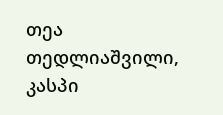თეა თედლიაშვილი, კასპი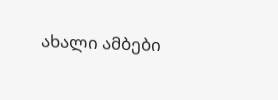ახალი ამბები